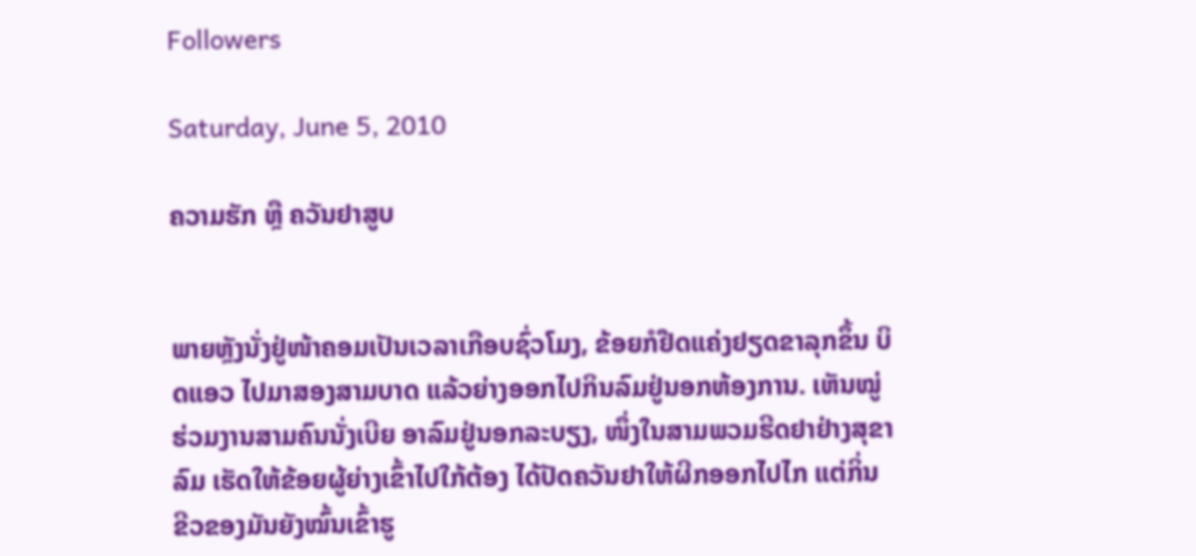Followers

Saturday, June 5, 2010

ຄວາມຮັກ ຫຼື ຄວັນຢາສູບ


ພາຍຫຼັງນັ່ງຢູ່ໜ້າຄອມເປັນເວລາເກືອບຊົ່ວໂມງ, ຂ້ອຍກໍຢືດແຄ່ງຢຽດຂາລຸກຂຶ້ນ ບິດແອວ ໄປມາສອງສາມບາດ ແລ້ວຍ່າງອອກໄປກິນລົມຢູ່ນອກຫ້ອງການ. ເຫັນໝູ່ຮ່ວມງານສາມຄົນນັ່ງເບີຍ ອາລົມຢູ່ນອກລະບຽງ, ໜຶ່ງໃນສາມພວມຮີດຢາຢ່າງສຸຂາລົມ ເຮັດໃຫ້ຂ້ອຍຜູ້ຍ່າງເຂົ້າໄປໃກ້ຕ້ອງ ໄດ້ປັດຄວັນຢາໃຫ້ຜີກອອກໄປໄກ ແຕ່ກິ່ນຂີວຂອງມັນຍັງໝົ້ນເຂົ້າຮູ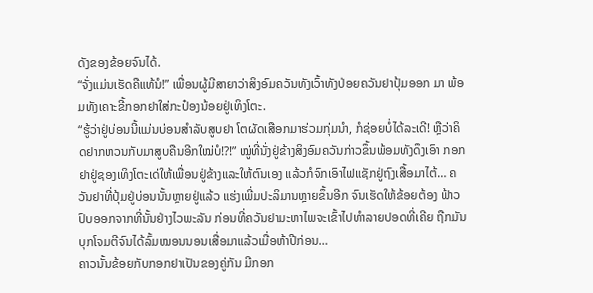ດັງຂອງຂ້ອຍຈົນໄດ້.
“ຈັ່ງແມ່ນເຮັດຄືແທ້ນໍ!” ເພື່ອນຜູ້ມີສາຍາວ່າສິງອົມຄວັນທັງເວົ້າທັງປ່ອຍຄວັນຢາປຸ້ມອອກ ມາ ພ້ອມທັງເຄາະຂີ້ກອກຢາໃສ່ກະປ໋ອງນ້ອຍຢູ່ເທິງໂຕະ.
“ຮູ້ວ່າຢູ່ບ່ອນນີ້ແມ່ນບ່ອນສຳລັບສູບຢາ ໂຕຜັດເສືອກມາຮ່ວມກຸ່ມນຳ, ກໍຊ່ອຍບໍ່ໄດ້ລະເດີ! ຫຼືວ່າຄິດຢາກຫວນກັບມາສູບຄືນອີກໃໝ່ບໍ!?!” ໝູ່ທີ່ນັ່ງຢູ່ຂ້າງສິງອົມຄວັນກ່າວຂຶ້ນພ້ອມທັງດຶງເອົາ ກອກຢາຢູ່ຊອງເທິງໂຕະເດ່ໃຫ້ເພື່ອນຢູ່ຂ້າງແລະໃຫ້ຕົນເອງ ແລ້ວກໍຈົກເອົາໄຟແຊັກຢູ່ຖົງເສື້ອມາໄຕ້… ຄວັນຢາທີ່ປຸ້ມຢູ່ບ່ອນນັ້ນຫຼາຍຢູ່ແລ້ວ ແຮ່ງເພີ່ມປະລິມານຫຼາຍຂຶ້ນອີກ ຈົນເຮັດໃຫ້ຂ້ອຍຕ້ອງ ຟ້າວປົບອອກຈາກທີ່ນັ້ນຢ່າງໄວພະລັນ ກ່ອນທີ່ຄວັນຢາມະຫາໄພຈະເຂົ້າໄປທຳລາຍປອດທີ່ເຄີຍ ຖືກມັນບຸກໂຈມຕີຈົນໄດ້ລົ້ມໝອນນອນເສື່ອມາແລ້ວເມື່ອຫ້າປີກ່ອນ…
ຄາວນັ້ນຂ້ອຍກັບກອກຢາເປັນຂອງຄູ່ກັນ ມີກອກ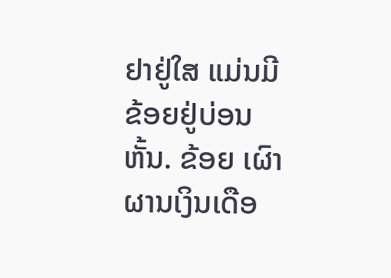ຢາຢູ່ໃສ ແມ່ນມີຂ້ອຍຢູ່ບ່ອນຫັ້ນ. ຂ້ອຍ ເຜົາຜານເງິນເດືອ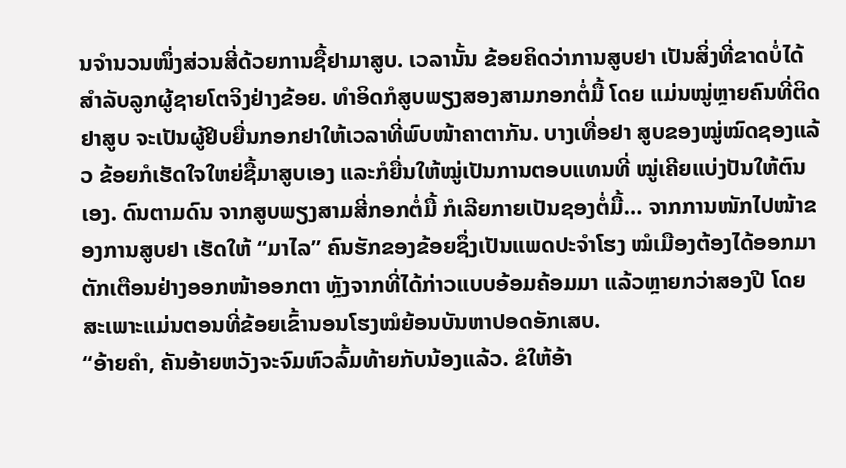ນຈຳນວນໜຶ່ງສ່ວນສີ່ດ້ວຍການຊື້ຢາມາສູບ. ເວລານັ້ນ ຂ້ອຍຄິດວ່າການສູບຢາ ເປັນສິ່ງທີ່ຂາດບໍ່ໄດ້ສຳລັບລູກຜູ້ຊາຍໂຕຈິງຢ່າງຂ້ອຍ. ທຳອິດກໍສູບພຽງສອງສາມກອກຕໍ່ມື້ ໂດຍ ແມ່ນໝູ່ຫຼາຍຄົນທີ່ຕິດຢາສູບ ຈະເປັນຜູ້ຢິບຍື່ນກອກຢາໃຫ້ເວລາທີ່ພົບໜ້າຄາຕາກັນ. ບາງເທື່ອຢາ ສູບຂອງໝູ່ໝົດຊອງແລ້ວ ຂ້ອຍກໍເຮັດໃຈໃຫຍ່ຊື້ມາສູບເອງ ແລະກໍຍື່ນໃຫ້ໝູ່ເປັນການຕອບແທນທີ່ ໝູ່ເຄີຍແບ່ງປັນໃຫ້ຕົນເອງ. ດົນຕາມດົນ ຈາກສູບພຽງສາມສີ່ກອກຕໍ່ມື້ ກໍເລີຍກາຍເປັນຊອງຕໍ່ມື້… ຈາກການໜັກໄປໜ້າຂອງການສູບຢາ ເຮັດໃຫ້ “ມາໄລ” ຄົນຮັກຂອງຂ້ອຍຊຶ່ງເປັນແພດປະຈຳໂຮງ ໝໍເມືອງຕ້ອງໄດ້ອອກມາຕັກເຕືອນຢ່າງອອກໜ້າອອກຕາ ຫຼັງຈາກທີ່ໄດ້ກ່າວແບບອ້ອມຄ້ອມມາ ແລ້ວຫຼາຍກວ່າສອງປີ ໂດຍສະເພາະແມ່ນຕອນທີ່ຂ້ອຍເຂົ້ານອນໂຮງໝໍຍ້ອນບັນຫາປອດອັກເສບ.
“ອ້າຍຄຳ, ຄັນອ້າຍຫວັງຈະຈົມຫົວລົ້ມທ້າຍກັບນ້ອງແລ້ວ. ຂໍໃຫ້ອ້າ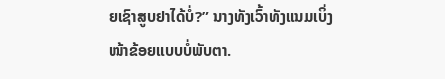ຍເຊົາສູບຢາໄດ້ບໍ່?” ນາງທັງເວົ້າທັງແນມເບິ່ງໜ້າຂ້ອຍແບບບໍ່ພັບຕາ.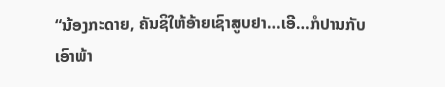“ນ້ອງກະດາຍ, ຄັນຊິໃຫ້ອ້າຍເຊົາສູບຢາ…ເອີ…ກໍປານກັບເອົາພ້າ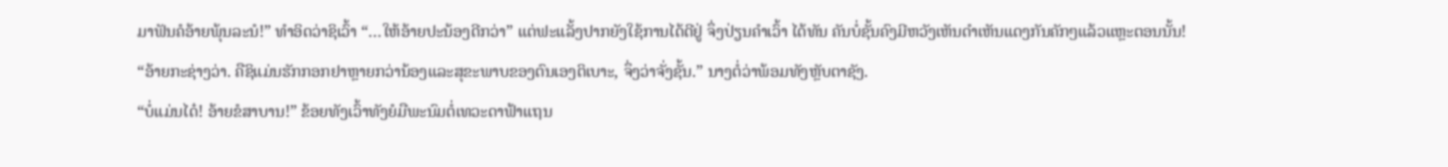ມາຟັນຄໍອ້າຍພຸ້ນລະນໍ!” ທຳອິດວ່າຊິເວົ້າ “…ໃຫ້ອ້າຍປະນ້ອງດີກວ່າ” ແຕ່ຟະແລັ້ງປາກຍັງໃຊ້ການໄດ້ດີຢູ່ ຈຶ່ງປ່ຽນຄຳເວົ້າ ໄດ້ທັນ ຄັນບໍ່ຊັ້ນຄົງມີຫວັງເຫັນດຳເຫັນແດງກັນຄັກໆແລ້ວແຫຼະຕອນນັ້ນ!
“ອ້າຍກະຊ່າງວ່າ. ຄືຊິແມ່ນຮັກກອກຢາຫຼາຍກວ່ານ້ອງແລະສຸຂະພາບຂອງຕົນເອງຕິເບາະ, ຈຶ່ງວ່າຈັ່ງຊັ້ນ.” ນາງຕໍ່ວ່າພ້ອມທັງຫຼັບຕາຊັງ.
“ບໍ່ແມ່ນໄດ໋! ອ້າຍຂໍສາບານ!” ຂ້ອຍທັງເວົ້າທັງຍໍມືພະນົມຕໍ່ເທວະດາຟ້າແຖນ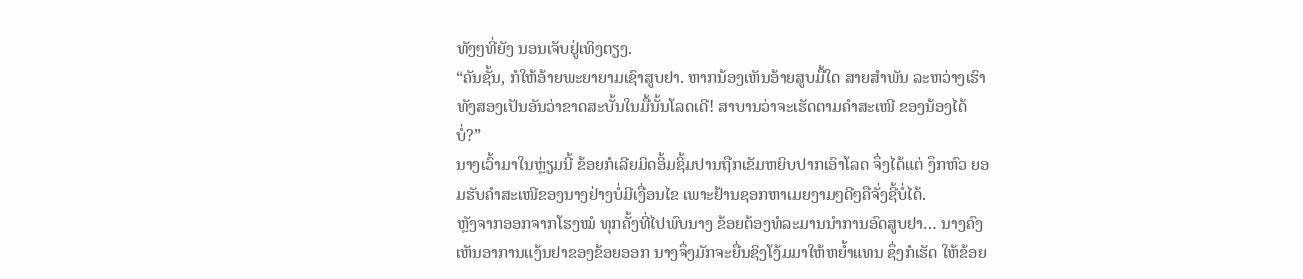ທັງໆທີ່ຍັງ ນອນເຈັບຢູ່ເທິງຕຽງ.
“ຄັນຊັ້ນ, ກໍໃຫ້ອ້າຍພະຍາຍາມເຊົາສູບຢາ. ຫາກນ້ອງເຫັນອ້າຍສູບມື້ໃດ ສາຍສຳພັນ ລະຫວ່າງເຮົາທັງສອງເປັນອັນວ່າຂາດສະບັ້ນໃນມື້ນັ້ນໂລດເດີ! ສາບານວ່າຈະເຮັດຕາມຄຳສະເໜີ ຂອງນ້ອງໄດ້ບໍ່?”
ນາງເວົ້າມາໃນຫຼ່ຽມນີ້ ຂ້ອຍກໍເລີຍມິດອິ້ມຊິ້ມປານຖືກເຂັມຫຍິບປາກເອົາໂລດ ຈຶ່ງໄດ້ແຕ່ ງຶກຫົວ ຍອມຮັບຄຳສະເໜີຂອງນາງຢ່າງບໍ່ມີເງື່ອນໄຂ ເພາະຢ້ານຊອກຫາເມຍງາມໆດີໆຄືຈັ່ງຊີ້ບໍ່ໄດ້.
ຫຼັງຈາກອອກຈາກໂຮງໝໍ ທຸກຄັ້ງທີ່ໄປພົບນາງ ຂ້ອຍຕ້ອງທໍລະມານນຳການອົດສູບຢາ… ນາງຄົງເຫັນອາການແງ້ນຢາຂອງຂ້ອຍອອກ ນາງຈຶ່ງມັກຈະຍື່ນຊິງໂງ້ມມາໃຫ້ຫຍໍ້າແທນ ຊຶ່ງກໍເຮັດ ໃຫ້ຂ້ອຍ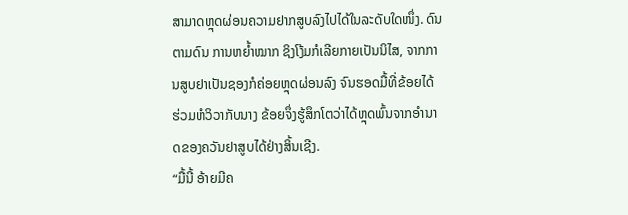ສາມາດຫຼຸດຜ່ອນຄວາມຢາກສູບລົງໄປໄດ້ໃນລະດັບໃດໜຶ່ງ. ດົນຕາມດົນ ການຫຍໍ້າໝາກ ຊິງໂງ້ມກໍເລີຍກາຍເປັນນິໄສ, ຈາກການສູບຢາເປັນຊອງກໍຄ່ອຍຫຼຸດຜ່ອນລົງ ຈົນຮອດມື້ທີ່ຂ້ອຍໄດ້ ຮ່ວມຫໍວິວາກັບນາງ ຂ້ອຍຈຶ່ງຮູ້ສຶກໂຕວ່າໄດ້ຫຼຸດພົ້ນຈາກອຳນາດຂອງຄວັນຢາສູບໄດ້ຢ່າງສິ້ນເຊີງ.
“ມື້ນີ້ ອ້າຍມີຄ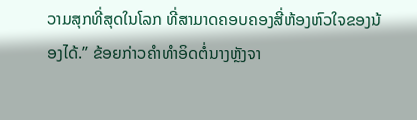ວາມສຸກທີ່ສຸດໃນໂລກ ທີ່ສາມາດຄອບຄອງສີ່ຫ້ອງຫົວໃຈຂອງນ້ອງໄດ້.” ຂ້ອຍກ່າວຄຳທຳອິດຕໍ່ນາງຫຼັງຈາ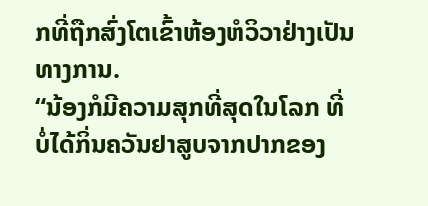ກທີ່ຖືກສົ່ງໂຕເຂົ້າຫ້ອງຫໍວິວາຢ່າງເປັນທາງການ.
“ນ້ອງກໍມີຄວາມສຸກທີ່ສຸດໃນໂລກ ທີ່ບໍ່ໄດ້ກິ່ນຄວັນຢາສູບຈາກປາກຂອງ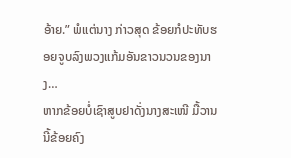ອ້າຍ.” ພໍແຕ່ນາງ ກ່າວສຸດ ຂ້ອຍກໍປະທັບຮອຍຈູບລົງພວງແກ້ມອັນຂາວນວນຂອງນາງ…
ຫາກຂ້ອຍບໍ່ເຊົາສູບຢາດັ່ງນາງສະເໜີ ມື້ວານນີ້ຂ້ອຍຄົງ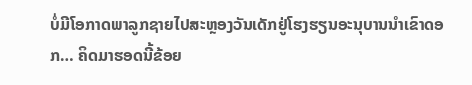ບໍ່ມີໂອກາດພາລູກຊາຍໄປສະຫຼອງວັນເດັກຢູ່ໂຮງຮຽນອະນຸບານນຳເຂົາດອກ… ຄິດມາຮອດນີ້ຂ້ອຍ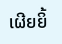ເຜີຍຍິ້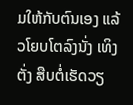ມໃຫ້ກັບຕົນເອງ ແລ້ວໂຍບໂຕລົງນັ່ງ ເທິງຕັ່ງ ສືບຕໍ່ເຮັດວຽ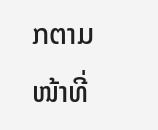ກຕາມໜ້າທີ່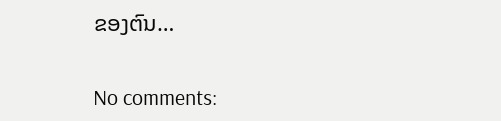ຂອງຕົນ…

No comments: